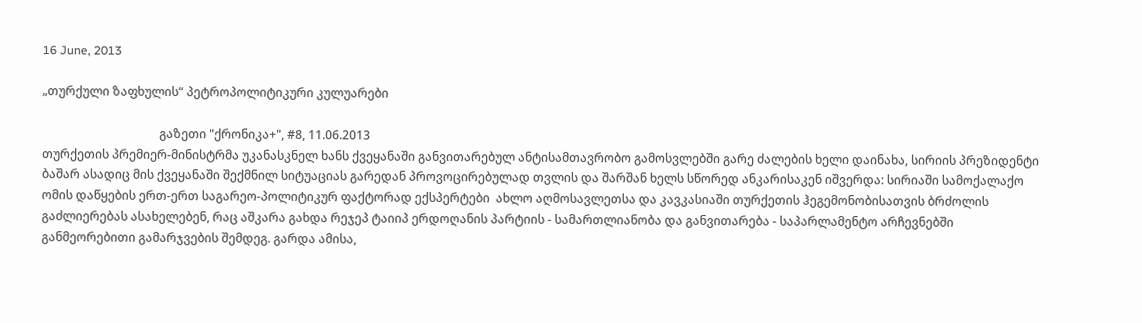16 June, 2013

„თურქული ზაფხულის“ პეტროპოლიტიკური კულუარები

                                       გაზეთი "ქრონიკა+", #8, 11.06.2013
თურქეთის პრემიერ-მინისტრმა უკანასკნელ ხანს ქვეყანაში განვითარებულ ანტისამთავრობო გამოსვლებში გარე ძალების ხელი დაინახა, სირიის პრეზიდენტი ბაშარ ასადიც მის ქვეყანაში შექმნილ სიტუაციას გარედან პროვოცირებულად თვლის და შარშან ხელს სწორედ ანკარისაკენ იშვერდა: სირიაში სამოქალაქო ომის დაწყების ერთ-ერთ საგარეო-პოლიტიკურ ფაქტორად ექსპერტები  ახლო აღმოსავლეთსა და კავკასიაში თურქეთის ჰეგემონობისათვის ბრძოლის გაძლიერებას ასახელებენ, რაც აშკარა გახდა რეჯეპ ტაიიპ ერდოღანის პარტიის - სამართლიანობა და განვითარება - საპარლამენტო არჩევნებში განმეორებითი გამარჯვების შემდეგ. გარდა ამისა,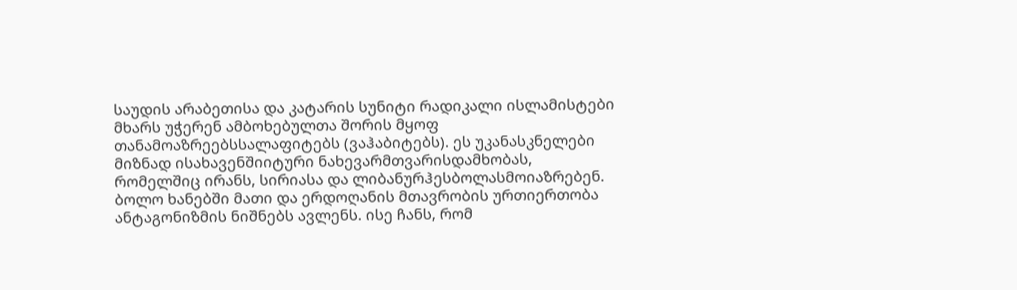საუდის არაბეთისა და კატარის სუნიტი რადიკალი ისლამისტები მხარს უჭერენ ამბოხებულთა შორის მყოფ თანამოაზრეებსსალაფიტებს (ვაჰაბიტებს). ეს უკანასკნელები მიზნად ისახავენშიიტური ნახევარმთვარისდამხობას, რომელშიც ირანს, სირიასა და ლიბანურჰესბოლასმოიაზრებენ. ბოლო ხანებში მათი და ერდოღანის მთავრობის ურთიერთობა ანტაგონიზმის ნიშნებს ავლენს. ისე ჩანს, რომ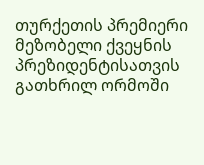თურქეთის პრემიერი მეზობელი ქვეყნის პრეზიდენტისათვის გათხრილ ორმოში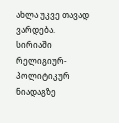ახლა უკვე თავად ვარდება.
სირიაში რელიგიურ-პოლიტიკურ ნიადაგზე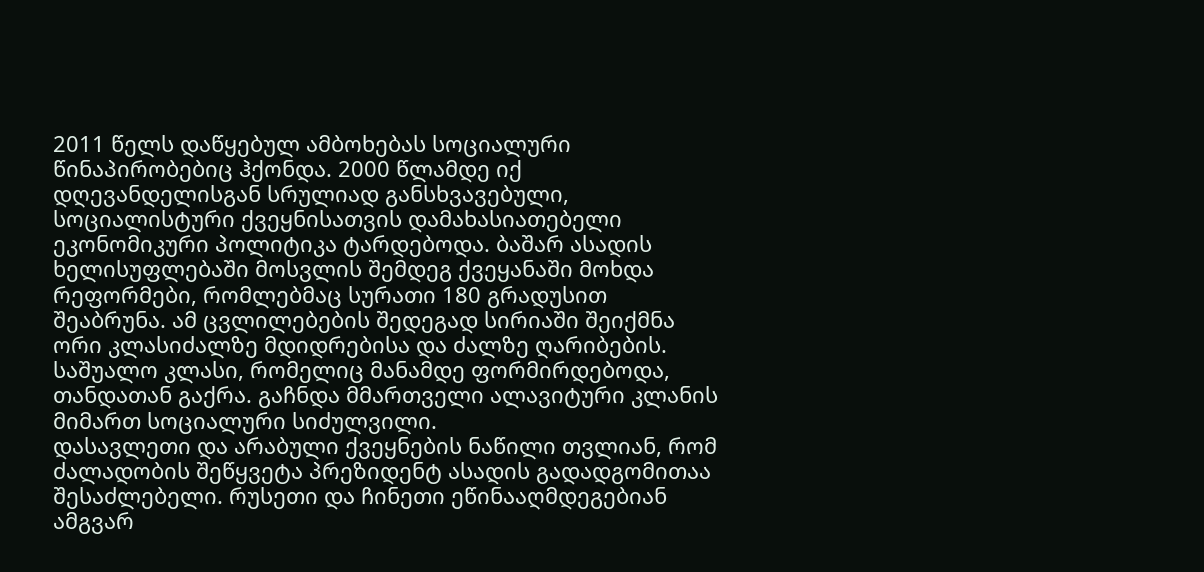2011 წელს დაწყებულ ამბოხებას სოციალური წინაპირობებიც ჰქონდა. 2000 წლამდე იქ დღევანდელისგან სრულიად განსხვავებული, სოციალისტური ქვეყნისათვის დამახასიათებელი ეკონომიკური პოლიტიკა ტარდებოდა. ბაშარ ასადის ხელისუფლებაში მოსვლის შემდეგ ქვეყანაში მოხდა რეფორმები, რომლებმაც სურათი 180 გრადუსით შეაბრუნა. ამ ცვლილებების შედეგად სირიაში შეიქმნა ორი კლასიძალზე მდიდრებისა და ძალზე ღარიბების. საშუალო კლასი, რომელიც მანამდე ფორმირდებოდა, თანდათან გაქრა. გაჩნდა მმართველი ალავიტური კლანის მიმართ სოციალური სიძულვილი.
დასავლეთი და არაბული ქვეყნების ნაწილი თვლიან, რომ ძალადობის შეწყვეტა პრეზიდენტ ასადის გადადგომითაა შესაძლებელი. რუსეთი და ჩინეთი ეწინააღმდეგებიან  ამგვარ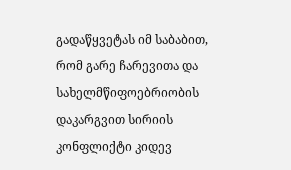გადაწყვეტას იმ საბაბით, რომ გარე ჩარევითა და სახელმწიფოებრიობის დაკარგვით სირიის კონფლიქტი კიდევ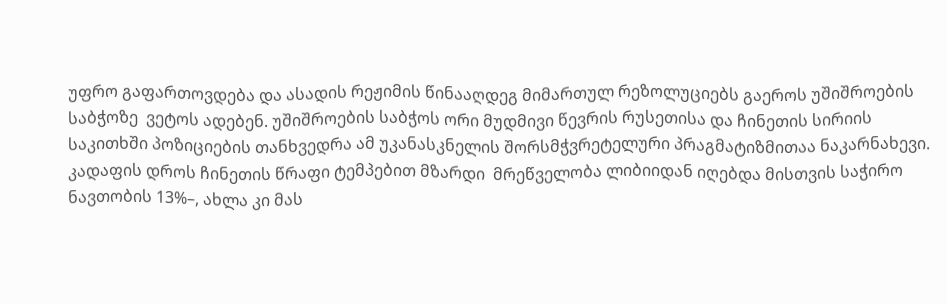უფრო გაფართოვდება და ასადის რეჟიმის წინააღდეგ მიმართულ რეზოლუციებს გაეროს უშიშროების საბჭოზე  ვეტოს ადებენ. უშიშროების საბჭოს ორი მუდმივი წევრის რუსეთისა და ჩინეთის სირიის საკითხში პოზიციების თანხვედრა ამ უკანასკნელის შორსმჭვრეტელური პრაგმატიზმითაა ნაკარნახევი. კადაფის დროს ჩინეთის წრაფი ტემპებით მზარდი  მრეწველობა ლიბიიდან იღებდა მისთვის საჭირო ნავთობის 13%–, ახლა კი მას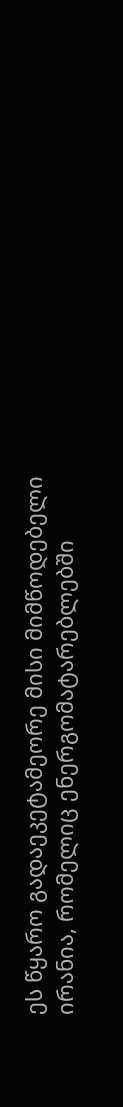ეს წყარო გადაეკეტამეორე მისი მიმწოდებელი ირანია, რომელიც ენერგომატარებლებში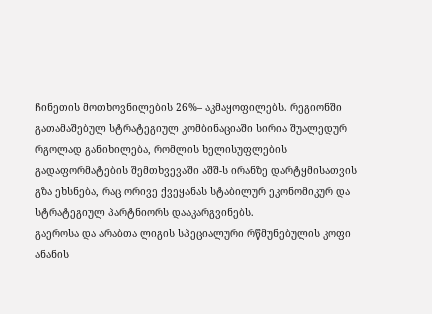ჩინეთის მოთხოვნილების 26%– აკმაყოფილებს. რეგიონში გათამაშებულ სტრატეგიულ კომბინაციაში სირია შუალედურ რგოლად განიხილება, რომლის ხელისუფლების გადაფორმატების შემთხვევაში აშშ-ს ირანზე დარტყმისათვის გზა ეხსნება, რაც ორივე ქვეყანას სტაბილურ ეკონომიკურ და სტრატეგიულ პარტნიორს დააკარგვინებს.
გაეროსა და არაბთა ლიგის სპეციალური რწმუნებულის კოფი ანანის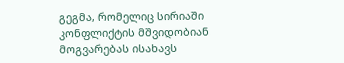გეგმა, რომელიც სირიაში კონფლიქტის მშვიდობიან მოგვარებას ისახავს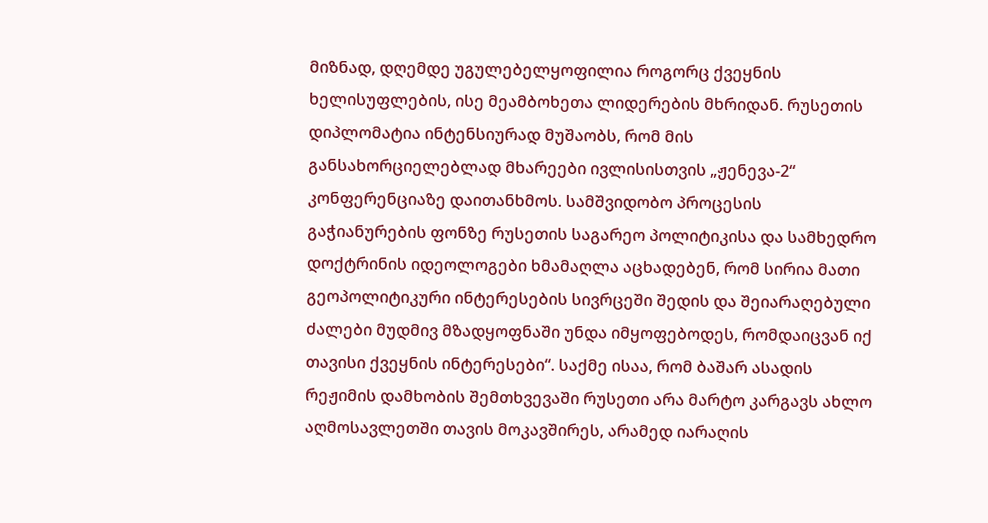მიზნად, დღემდე უგულებელყოფილია როგორც ქვეყნის ხელისუფლების, ისე მეამბოხეთა ლიდერების მხრიდან. რუსეთის დიპლომატია ინტენსიურად მუშაობს, რომ მის განსახორციელებლად მხარეები ივლისისთვის „ჟენევა-2“ კონფერენციაზე დაითანხმოს. სამშვიდობო პროცესის გაჭიანურების ფონზე რუსეთის საგარეო პოლიტიკისა და სამხედრო დოქტრინის იდეოლოგები ხმამაღლა აცხადებენ, რომ სირია მათი გეოპოლიტიკური ინტერესების სივრცეში შედის და შეიარაღებული ძალები მუდმივ მზადყოფნაში უნდა იმყოფებოდეს, რომდაიცვან იქ თავისი ქვეყნის ინტერესები“. საქმე ისაა, რომ ბაშარ ასადის რეჟიმის დამხობის შემთხვევაში რუსეთი არა მარტო კარგავს ახლო აღმოსავლეთში თავის მოკავშირეს, არამედ იარაღის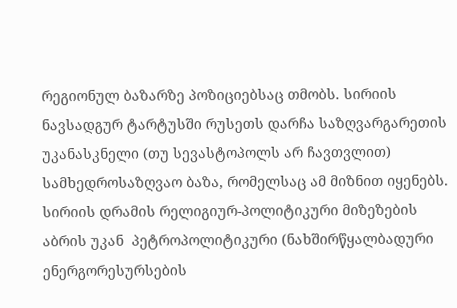რეგიონულ ბაზარზე პოზიციებსაც თმობს. სირიის ნავსადგურ ტარტუსში რუსეთს დარჩა საზღვარგარეთის უკანასკნელი (თუ სევასტოპოლს არ ჩავთვლით) სამხედროსაზღვაო ბაზა, რომელსაც ამ მიზნით იყენებს.
სირიის დრამის რელიგიურ-პოლიტიკური მიზეზების აბრის უკან  პეტროპოლიტიკური (ნახშირწყალბადური ენერგორესურსების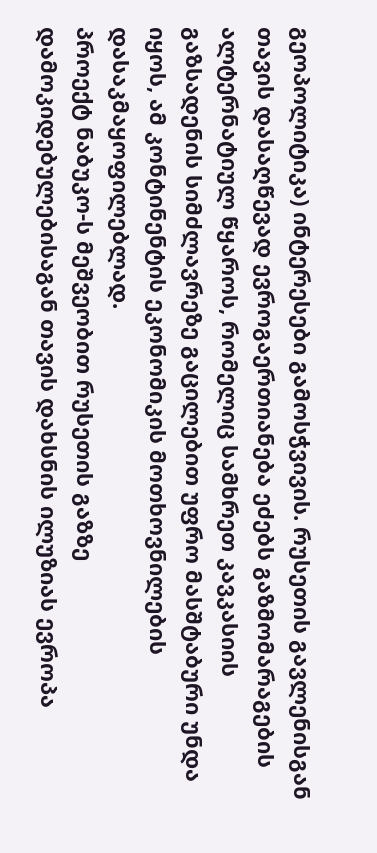გეოპოლიტიკა) ინტერესები გამოსჭვივის. რუსეთის გავლენისგან თავის დასაღწევად ევროგაერთიანება ეძებს გაზმომარაგების ალტერნატიულ წყაროს, რომელიც სამხრეთ კავკასიის გაზსადენის სიმძლავრეზე გაცილებით უფრო მასშტაბური უნდა იყოს, ამ კონტინენტის ეკონომიკის მოთხოვნილების დასაკმაყოფილებლად.
პროექტ ნაბუკო-ს მეშვეობით რუსეთის გაზზე დამოკიდებულებისაგან თავის დახსნის ილუზიას ევროპა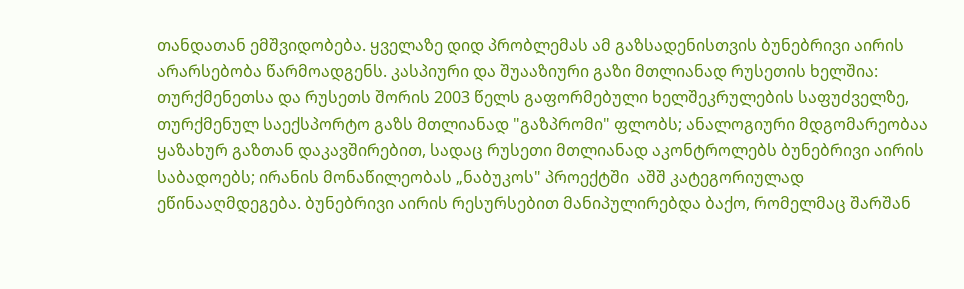თანდათან ემშვიდობება. ყველაზე დიდ პრობლემას ამ გაზსადენისთვის ბუნებრივი აირის არარსებობა წარმოადგენს. კასპიური და შუააზიური გაზი მთლიანად რუსეთის ხელშია: თურქმენეთსა და რუსეთს შორის 2003 წელს გაფორმებული ხელშეკრულების საფუძველზე, თურქმენულ საექსპორტო გაზს მთლიანად "გაზპრომი" ფლობს; ანალოგიური მდგომარეობაა ყაზახურ გაზთან დაკავშირებით, სადაც რუსეთი მთლიანად აკონტროლებს ბუნებრივი აირის საბადოებს; ირანის მონაწილეობას „ნაბუკოს" პროექტში  აშშ კატეგორიულად ეწინააღმდეგება. ბუნებრივი აირის რესურსებით მანიპულირებდა ბაქო, რომელმაც შარშან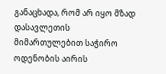განაცხადა, რომ არ იყო მზად დასავლეთის მიმართულებით საჭირო ოდენობის აირის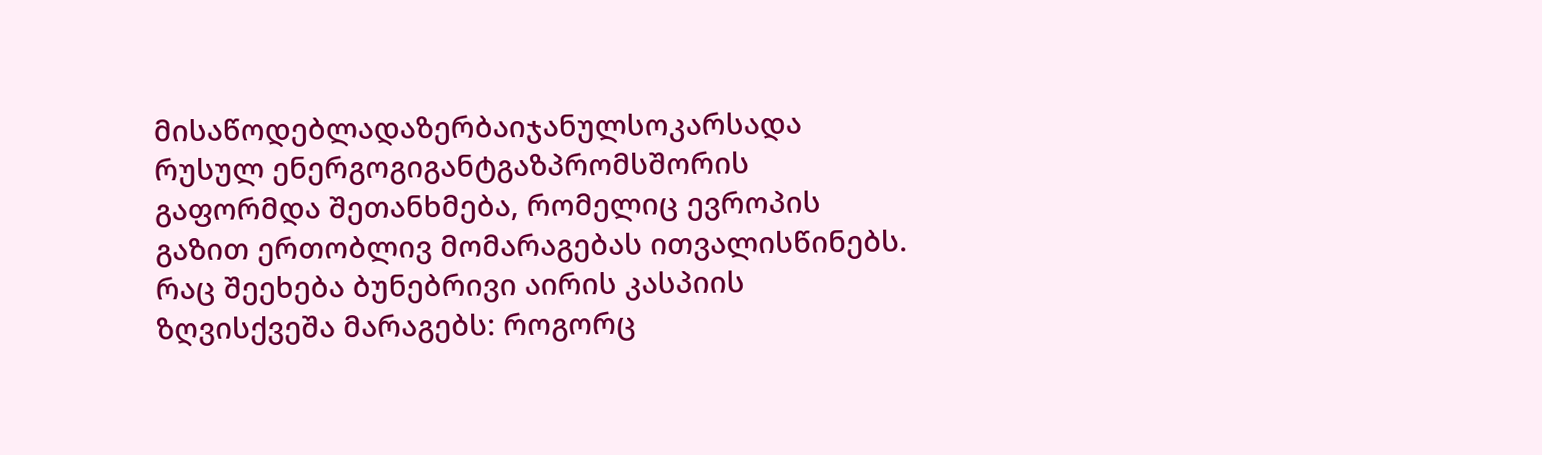მისაწოდებლადაზერბაიჯანულსოკარსადა რუსულ ენერგოგიგანტგაზპრომსშორის გაფორმდა შეთანხმება, რომელიც ევროპის გაზით ერთობლივ მომარაგებას ითვალისწინებს. რაც შეეხება ბუნებრივი აირის კასპიის ზღვისქვეშა მარაგებს: როგორც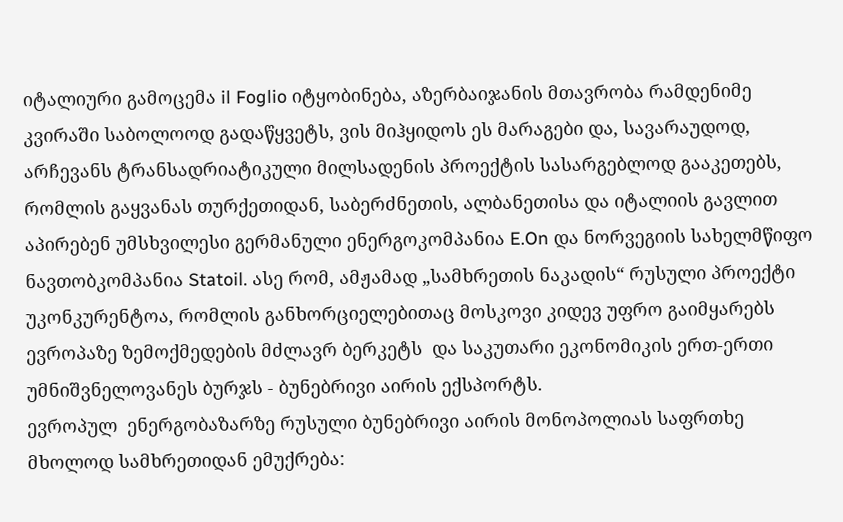იტალიური გამოცემა il Foglio იტყობინება, აზერბაიჯანის მთავრობა რამდენიმე კვირაში საბოლოოდ გადაწყვეტს, ვის მიჰყიდოს ეს მარაგები და, სავარაუდოდ, არჩევანს ტრანსადრიატიკული მილსადენის პროექტის სასარგებლოდ გააკეთებს, რომლის გაყვანას თურქეთიდან, საბერძნეთის, ალბანეთისა და იტალიის გავლით აპირებენ უმსხვილესი გერმანული ენერგოკომპანია E.On და ნორვეგიის სახელმწიფო ნავთობკომპანია Statoil. ასე რომ, ამჟამად „სამხრეთის ნაკადის“ რუსული პროექტი უკონკურენტოა, რომლის განხორციელებითაც მოსკოვი კიდევ უფრო გაიმყარებს ევროპაზე ზემოქმედების მძლავრ ბერკეტს  და საკუთარი ეკონომიკის ერთ-ერთი უმნიშვნელოვანეს ბურჯს - ბუნებრივი აირის ექსპორტს.
ევროპულ  ენერგობაზარზე რუსული ბუნებრივი აირის მონოპოლიას საფრთხე მხოლოდ სამხრეთიდან ემუქრება: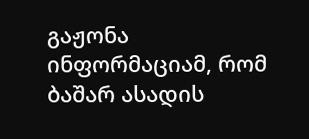გაჟონა ინფორმაციამ, რომ ბაშარ ასადის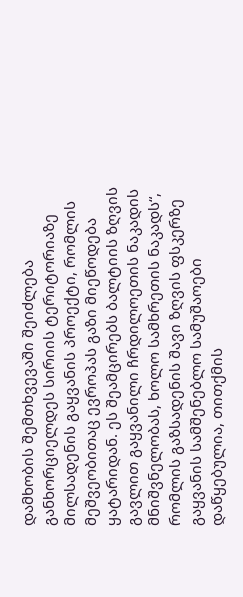დამხობის შემთხვევაში შეიძლება განხორციელდეს სირიის ტერიტორიაზე მილსადენის გაყვანის პროექტი, რომლის მეშვეობითაც ევროპას გაზი მიეწოდება ყატარიდან. ეს შეამცირებს ბალტიის ზღვის გავლით გაყვანილი ჩრდილოეთის ნაკადის მნიშვნელობას, ხოლო სამხრეთის ნაკადს“, რომლის გაზსადენის შავი ზღვის ფსკერზე გაყვანის სამშენებლო სამუშაოები დაწყებულია, თითქმის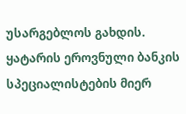უსარგებლოს გახდის.
ყატარის ეროვნული ბანკის სპეციალისტების მიერ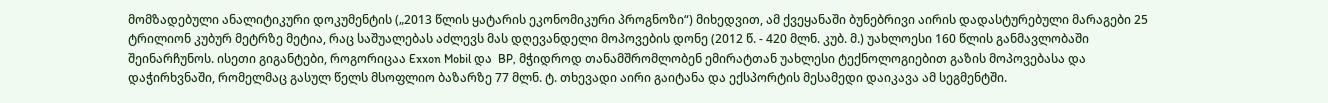მომზადებული ანალიტიკური დოკუმენტის („2013 წლის ყატარის ეკონომიკური პროგნოზი“) მიხედვით, ამ ქვეყანაში ბუნებრივი აირის დადასტურებული მარაგები 25 ტრილიონ კუბურ მეტრზე მეტია, რაც საშუალებას აძლევს მას დღევანდელი მოპოვების დონე (2012 წ. - 420 მლნ. კუბ. მ.) უახლოესი 160 წლის განმავლობაში შეინარჩუნოს. ისეთი გიგანტები, როგორიცაა Exxon Mobil და  BP, მჭიდროდ თანამშრომლობენ ემირატთან უახლესი ტექნოლოგიებით გაზის მოპოვებასა და დაჭირხვნაში, რომელმაც გასულ წელს მსოფლიო ბაზარზე 77 მლნ. ტ. თხევადი აირი გაიტანა და ექსპორტის მესამედი დაიკავა ამ სეგმენტში.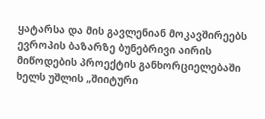ყატარსა და მის გავლენიან მოკავშირეებს ევროპის ბაზარზე ბუნებრივი აირის მიწოდების პროექტის განხორციელებაში ხელს უშლის „შიიტური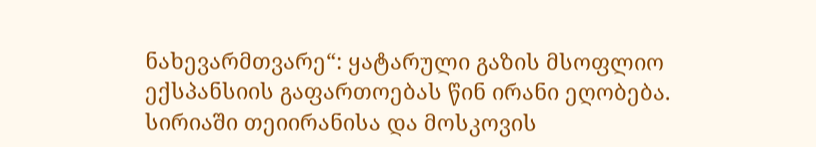ნახევარმთვარე“: ყატარული გაზის მსოფლიო ექსპანსიის გაფართოებას წინ ირანი ეღობება. სირიაში თეიირანისა და მოსკოვის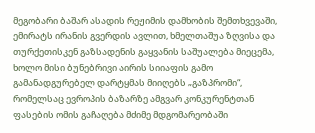მეგობარი ბაშარ ასადის რეჟიმის დამხობის შემთხვევაში, ემირატს ირანის გვერდის ავლით, ხმელთაშუა ზღვისა და თურქეთისკენ გაზსადენის გაყვანის საშუალება მიეცემა, ხოლო მისი ბუნებრივი აირის სიიაფის გამო გამანადგურებელ დარტყმას მიიღებს „გაზპრომი“, რომელსაც ევროპის ბაზარზე ამგვარ კონკურენტთან ფასების ომის გაჩაღება მძიმე მდგომარეობაში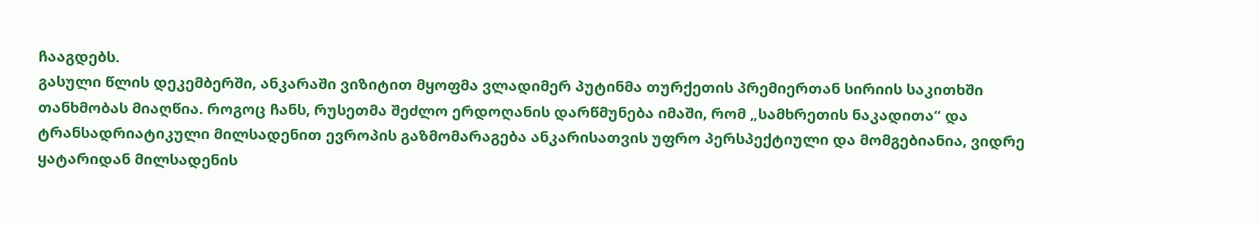ჩააგდებს.
გასული წლის დეკემბერში, ანკარაში ვიზიტით მყოფმა ვლადიმერ პუტინმა თურქეთის პრემიერთან სირიის საკითხში თანხმობას მიაღწია. როგოც ჩანს, რუსეთმა შეძლო ერდოღანის დარწმუნება იმაში, რომ „სამხრეთის ნაკადითა“ და ტრანსადრიატიკული მილსადენით ევროპის გაზმომარაგება ანკარისათვის უფრო პერსპექტიული და მომგებიანია, ვიდრე ყატარიდან მილსადენის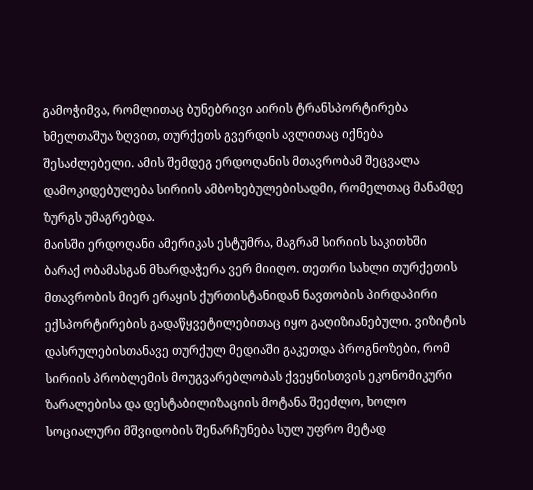გამოჭიმვა, რომლითაც ბუნებრივი აირის ტრანსპორტირება ხმელთაშუა ზღვით, თურქეთს გვერდის ავლითაც იქნება შესაძლებელი. ამის შემდეგ ერდოღანის მთავრობამ შეცვალა დამოკიდებულება სირიის ამბოხებულებისადმი, რომელთაც მანამდე ზურგს უმაგრებდა.
მაისში ერდოღანი ამერიკას ესტუმრა, მაგრამ სირიის საკითხში ბარაქ ობამასგან მხარდაჭერა ვერ მიიღო. თეთრი სახლი თურქეთის მთავრობის მიერ ერაყის ქურთისტანიდან ნავთობის პირდაპირი ექსპორტირების გადაწყვეტილებითაც იყო გაღიზიანებული. ვიზიტის დასრულებისთანავე თურქულ მედიაში გაკეთდა პროგნოზები, რომ სირიის პრობლემის მოუგვარებლობას ქვეყნისთვის ეკონომიკური ზარალებისა და დესტაბილიზაციის მოტანა შეეძლო, ხოლო სოციალური მშვიდობის შენარჩუნება სულ უფრო მეტად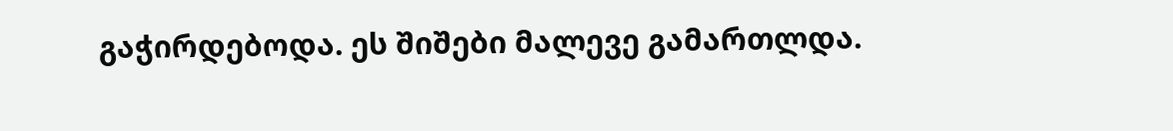გაჭირდებოდა. ეს შიშები მალევე გამართლდა.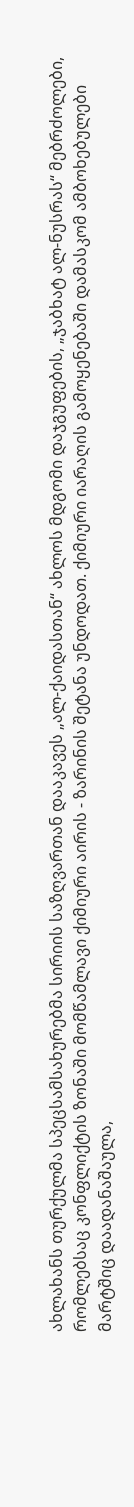ახლახანს თურქულმა სპეცსამსახურებმა სირიის საზღვართან დააკავეს „ალ-ქაიდასთან“ ახლოს მდგომი დაჯგუფების, „ჯაბხატ ალ-ნუსრას“ მებრძოლები, რომლებსაც კონფლიქტის ზონაში მომწამლავი ქიმიური აირის - ზარინის შეტანა უნდოდათ. ქიმიური იარაღის გამოყენებაში დამასკომ ამბოხებულები მარტშიც დაადანაშაულა,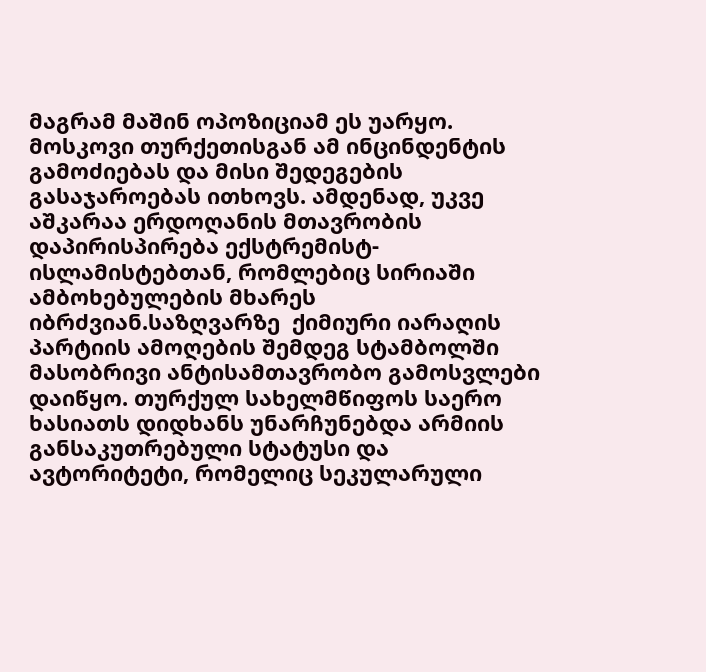მაგრამ მაშინ ოპოზიციამ ეს უარყო. მოსკოვი თურქეთისგან ამ ინცინდენტის გამოძიებას და მისი შედეგების გასაჯაროებას ითხოვს. ამდენად, უკვე აშკარაა ერდოღანის მთავრობის დაპირისპირება ექსტრემისტ-ისლამისტებთან, რომლებიც სირიაში ამბოხებულების მხარეს იბრძვიან.საზღვარზე  ქიმიური იარაღის პარტიის ამოღების შემდეგ სტამბოლში მასობრივი ანტისამთავრობო გამოსვლები დაიწყო. თურქულ სახელმწიფოს საერო ხასიათს დიდხანს უნარჩუნებდა არმიის განსაკუთრებული სტატუსი და ავტორიტეტი, რომელიც სეკულარული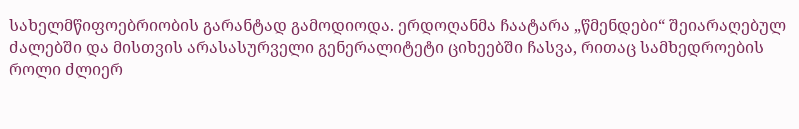სახელმწიფოებრიობის გარანტად გამოდიოდა. ერდოღანმა ჩაატარა „წმენდები“ შეიარაღებულ ძალებში და მისთვის არასასურველი გენერალიტეტი ციხეებში ჩასვა, რითაც სამხედროების როლი ძლიერ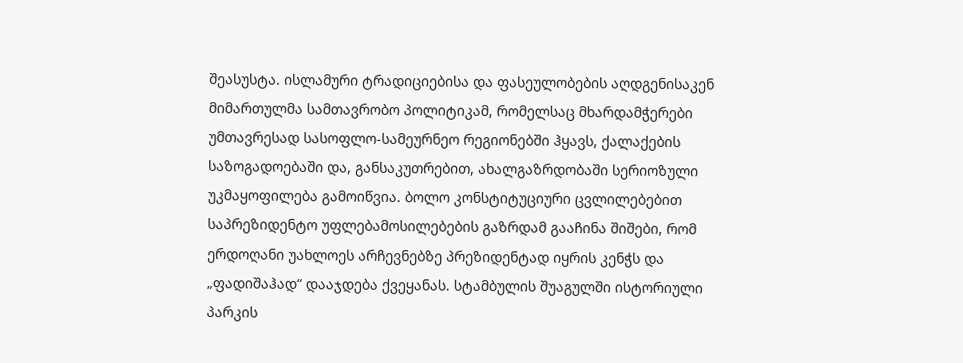შეასუსტა. ისლამური ტრადიციებისა და ფასეულობების აღდგენისაკენ მიმართულმა სამთავრობო პოლიტიკამ, რომელსაც მხარდამჭერები უმთავრესად სასოფლო-სამეურნეო რეგიონებში ჰყავს, ქალაქების საზოგადოებაში და, განსაკუთრებით, ახალგაზრდობაში სერიოზული უკმაყოფილება გამოიწვია. ბოლო კონსტიტუციური ცვლილებებით საპრეზიდენტო უფლებამოსილებების გაზრდამ გააჩინა შიშები, რომ ერდოღანი უახლოეს არჩევნებზე პრეზიდენტად იყრის კენჭს და „ფადიშაჰად“ დააჯდება ქვეყანას. სტამბულის შუაგულში ისტორიული პარკის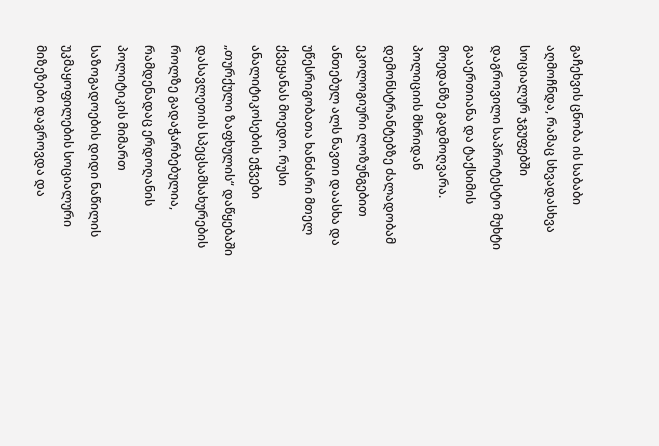გაჩეხვის ცნობა ის საბაბი აღმოჩნდა, რამაც სხვადასხვა სოციალურ ჯგუფებში დაგროვილი საპროტესტო მუხტი გააერთიანა და ტაქსიმის მოედანზე გადმოღვარა. პოლიციის მხრიდან დემონსტრანტებზე ძალადობამ ეკოლოგიური ლოზუნგებით ანთებულ ალს ნავთი დაასხა და უწესრიგობათა ხანძარი მთელ ქვეყანას მოედო. რუსი ანალიტიკოსების ეჭვები „თურქული ზაფხულის“ დაწყებაში დასავლეთის სპეცსამსახურების როლზე გადაჭარბებულია, რამდენადაც ერდოღანის პოლიტიკის მიმართ საზოგადოების დიდი ნაწილის უკმაყოფილების სოციალური მიზეზები დაგროვდა და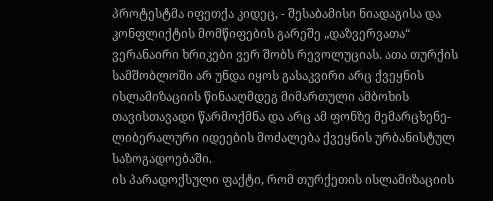პროტესტმა იფეთქა კიდეც, - შესაბამისი ნიადაგისა და კონფლიქტის მომწიფების გარეშე „დაზვერვათა“ ვერანაირი ხრიკები ვერ შობს რევოლუციას. ათა თურქის სამშობლოში არ უნდა იყოს გასაკვირი არც ქვეყნის ისლამიზაციის წინააღმდეგ მიმართული ამბოხის თავისთავადი წარმოქმნა და არც ამ ფონზე მემარცხენე-ლიბერალური იდეების მოძალება ქვეყნის ურბანისტულ საზოგადოებაში.
ის პარადოქსული ფაქტი, რომ თურქეთის ისლამიზაციის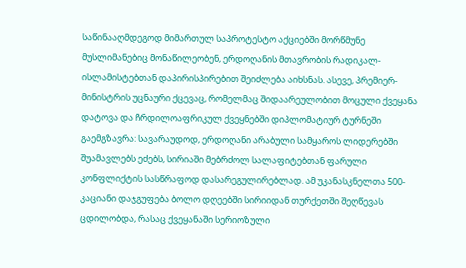საწინააღმდეგოდ მიმართულ საპროტესტო აქციებში მორწმუნე მუსლიმანებიც მონაწილეობენ, ერდოღანის მთავრობის რადიკალ-ისლამისტებთან დაპირისპირებით შეიძლება აიხსნას. ასევე, პრემიერ-მინისტრის უცნაური ქცევაც, რომელმაც შიდაარეულობით მოცული ქვეყანა დატოვა და ჩრდილოაფრიკულ ქვეყნებში დიპლომატიურ ტურნეში გაემგზავრა: სავარაუდოდ, ერდოღანი არაბული სამყაროს ლიდერებში შუამავლებს ეძებს, სირიაში მებრძოლ სალაფიტებთან ფარული კონფლიქტის სასწრაფოდ დასარეგულირებლად. ამ უკანასკნელთა 500-კაციანი დაჯგუფება ბოლო დღეებში სირიიდან თურქეთში შეღწევას ცდილობდა, რასაც ქვეყანაში სერიოზული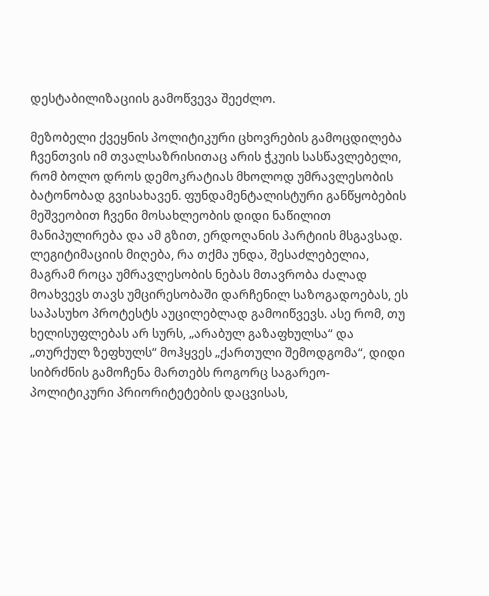დესტაბილიზაციის გამოწვევა შეეძლო.

მეზობელი ქვეყნის პოლიტიკური ცხოვრების გამოცდილება ჩვენთვის იმ თვალსაზრისითაც არის ჭკუის სასწავლებელი, რომ ბოლო დროს დემოკრატიას მხოლოდ უმრავლესობის ბატონობად გვისახავენ. ფუნდამენტალისტური განწყობების მეშვეობით ჩვენი მოსახლეობის დიდი ნაწილით მანიპულირება და ამ გზით, ერდოღანის პარტიის მსგავსად. ლეგიტიმაციის მიღება, რა თქმა უნდა, შესაძლებელია, მაგრამ როცა უმრავლესობის ნებას მთავრობა ძალად მოახვევს თავს უმცირესობაში დარჩენილ საზოგადოებას, ეს საპასუხო პროტესტს აუცილებლად გამოიწვევს. ასე რომ, თუ ხელისუფლებას არ სურს, „არაბულ გაზაფხულსა“ და „თურქულ ზეფხულს“ მოჰყვეს „ქართული შემოდგომა“, დიდი სიბრძნის გამოჩენა მართებს როგორც საგარეო-პოლიტიკური პრიორიტეტების დაცვისას,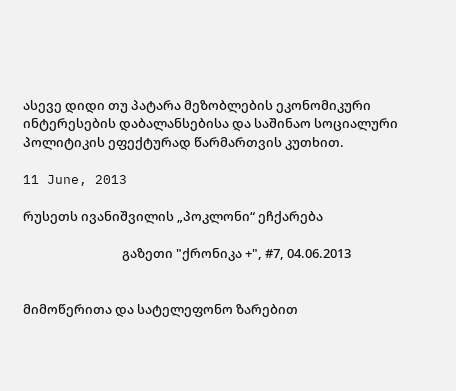ასევე დიდი თუ პატარა მეზობლების ეკონომიკური ინტერესების დაბალანსებისა და საშინაო სოციალური პოლიტიკის ეფექტურად წარმართვის კუთხით.

11 June, 2013

რუსეთს ივანიშვილის „პოკლონი“ ეჩქარება

                                 გაზეთი "ქრონიკა +", #7, 04.06.2013


მიმოწერითა და სატელეფონო ზარებით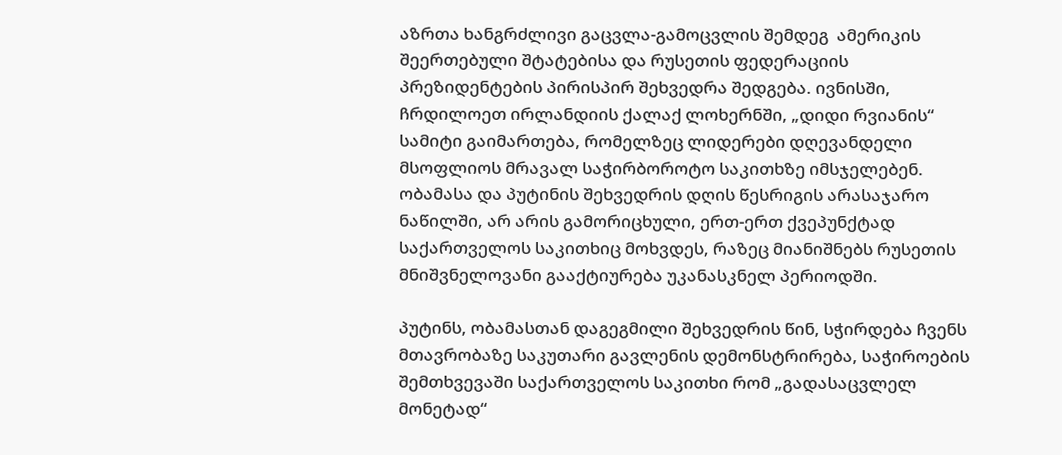აზრთა ხანგრძლივი გაცვლა-გამოცვლის შემდეგ  ამერიკის შეერთებული შტატებისა და რუსეთის ფედერაციის პრეზიდენტების პირისპირ შეხვედრა შედგება. ივნისში, ჩრდილოეთ ირლანდიის ქალაქ ლოხერნში, „დიდი რვიანის“ სამიტი გაიმართება, რომელზეც ლიდერები დღევანდელი მსოფლიოს მრავალ საჭირბოროტო საკითხზე იმსჯელებენ.  ობამასა და პუტინის შეხვედრის დღის წესრიგის არასაჯარო ნაწილში, არ არის გამორიცხული, ერთ-ერთ ქვეპუნქტად საქართველოს საკითხიც მოხვდეს, რაზეც მიანიშნებს რუსეთის მნიშვნელოვანი გააქტიურება უკანასკნელ პერიოდში.

პუტინს, ობამასთან დაგეგმილი შეხვედრის წინ, სჭირდება ჩვენს მთავრობაზე საკუთარი გავლენის დემონსტრირება, საჭიროების შემთხვევაში საქართველოს საკითხი რომ „გადასაცვლელ მონეტად“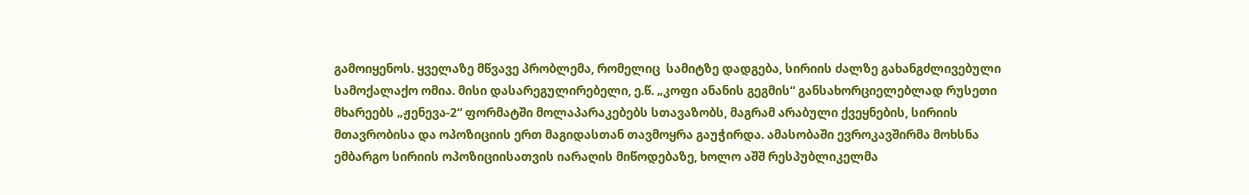გამოიყენოს. ყველაზე მწვავე პრობლემა, რომელიც  სამიტზე დადგება, სირიის ძალზე გახანგძლივებული სამოქალაქო ომია. მისი დასარეგულირებელი, ე.წ. „კოფი ანანის გეგმის“ განსახორციელებლად რუსეთი მხარეებს „ჟენევა-2“ ფორმატში მოლაპარაკებებს სთავაზობს, მაგრამ არაბული ქვეყნების, სირიის მთავრობისა და ოპოზიციის ერთ მაგიდასთან თავმოყრა გაუჭირდა. ამასობაში ევროკავშირმა მოხსნა ემბარგო სირიის ოპოზიციისათვის იარაღის მიწოდებაზე, ხოლო აშშ რესპუბლიკელმა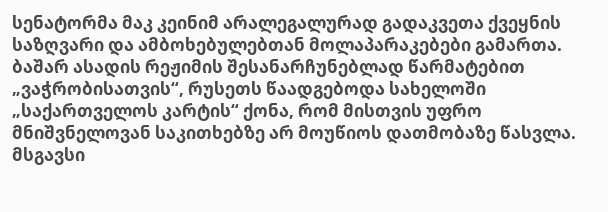სენატორმა მაკ კეინიმ არალეგალურად გადაკვეთა ქვეყნის საზღვარი და ამბოხებულებთან მოლაპარაკებები გამართა. ბაშარ ასადის რეჟიმის შესანარჩუნებლად წარმატებით „ვაჭრობისათვის“, რუსეთს წაადგებოდა სახელოში „საქართველოს კარტის“ ქონა, რომ მისთვის უფრო მნიშვნელოვან საკითხებზე არ მოუწიოს დათმობაზე წასვლა. მსგავსი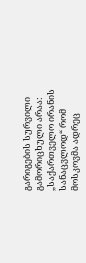გარიგების სურვილი გამორიცხული არაა: „საქართველო ირანის სანაცვლოდ“ რომ მოსკოვმა ადრეც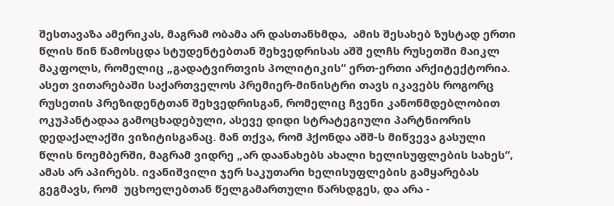შესთავაზა ამერიკას, მაგრამ ობამა არ დასთანხმდა,  ამის შესახებ ზუსტად ერთი წლის წინ წამოსცდა სტუდენტებთან შეხვედრისას აშშ ელჩს რუსეთში მაიკლ მაკფოლს, რომელიც „გადატვირთვის პოლიტიკის“ ერთ-ერთი არქიტექტორია.
ასეთ ვითარებაში საქართველოს პრემიერ-მინისტრი თავს იკავებს როგორც რუსეთის პრეზიდენტთან შეხვედრისგან, რომელიც ჩვენი კანონმდებლობით ოკუპანტადაა გამოცხადებული, ასევე დიდი სტრატეგიული პარტნიორის დედაქალაქში ვიზიტისგანაც. მან თქვა, რომ ჰქონდა აშშ-ს მიწვევა გასული წლის ნოემბერში, მაგრამ ვიდრე „არ დაანახებს ახალი ხელისუფლების სახეს“, ამას არ აპირებს. ივანიშვილი ჯერ საკუთარი ხელისუფლების გამყარებას გეგმავს, რომ  უცხოელებთან წელგამართული წარსდგეს, და არა -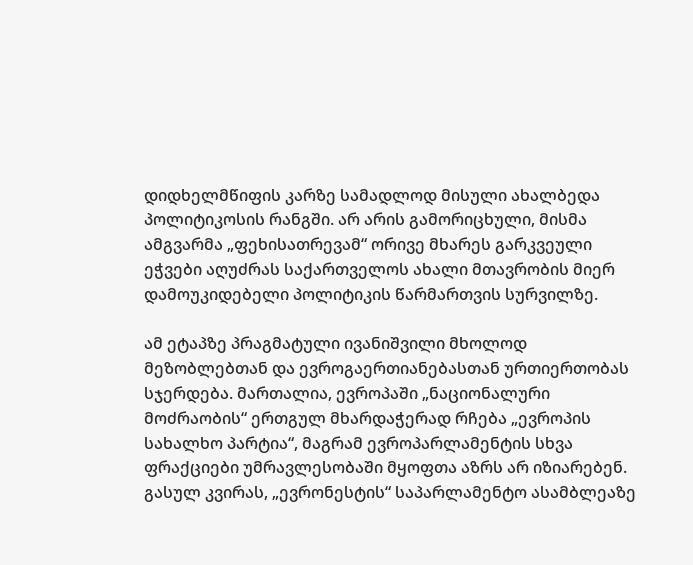დიდხელმწიფის კარზე სამადლოდ მისული ახალბედა პოლიტიკოსის რანგში. არ არის გამორიცხული, მისმა ამგვარმა „ფეხისათრევამ“ ორივე მხარეს გარკვეული ეჭვები აღუძრას საქართველოს ახალი მთავრობის მიერ დამოუკიდებელი პოლიტიკის წარმართვის სურვილზე.

ამ ეტაპზე პრაგმატული ივანიშვილი მხოლოდ მეზობლებთან და ევროგაერთიანებასთან ურთიერთობას სჯერდება. მართალია, ევროპაში „ნაციონალური მოძრაობის“ ერთგულ მხარდაჭერად რჩება „ევროპის სახალხო პარტია“, მაგრამ ევროპარლამენტის სხვა ფრაქციები უმრავლესობაში მყოფთა აზრს არ იზიარებენ. გასულ კვირას, „ევრონესტის“ საპარლამენტო ასამბლეაზე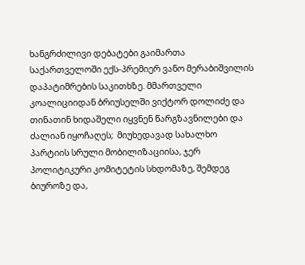ხანგრძილივი დებატები გაიმართა  საქართველოში ექს-პრემიერ ვანო მერაბიშვილის დაპატიმრების საკითხზე. მმართველი კოალიციიდან ბრიუსელში ვიქტორ დოლიძე და თინათინ ხიდაშელი იყვნენ წარგზავნილები და ძალიან იყოჩაღეს;  მიუხედავად სახალხო პარტიის სრული მობილიზაციისა, ჯერ პოლიტიკური კომიტეტის სხდომაზე, შემდეგ ბიუროზე და,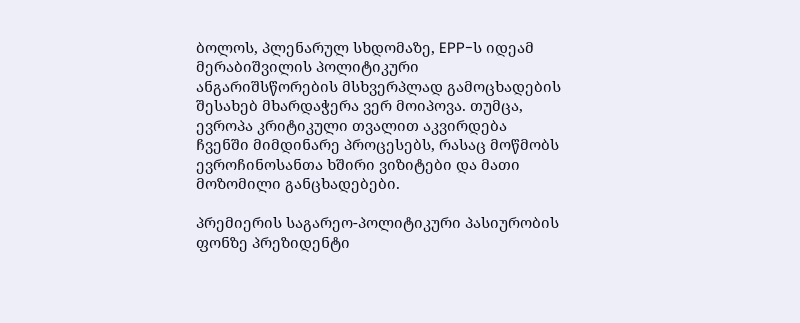ბოლოს, პლენარულ სხდომაზე, EPP-ს იდეამ მერაბიშვილის პოლიტიკური ანგარიშსწორების მსხვერპლად გამოცხადების შესახებ მხარდაჭერა ვერ მოიპოვა. თუმცა, ევროპა კრიტიკული თვალით აკვირდება ჩვენში მიმდინარე პროცესებს, რასაც მოწმობს ევროჩინოსანთა ხშირი ვიზიტები და მათი მოზომილი განცხადებები.

პრემიერის საგარეო-პოლიტიკური პასიურობის ფონზე პრეზიდენტი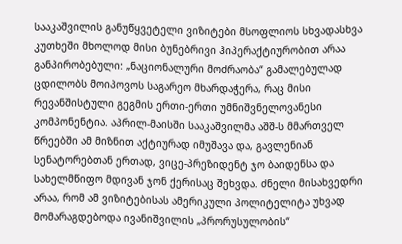სააკაშვილის განუწყვეტელი ვიზიტები მსოფლიოს სხვადასხვა კუთხეში მხოლოდ მისი ბუნებრივი ჰიპერაქტიურობით არაა განპირობებული: „ნაციონალური მოძრაობა“ გამალებულად ცდილობს მოიპოვოს საგარეო მხარდაჭერა, რაც მისი რევანშისტული გეგმის ერთი-ერთი უმნიშვნელოვანესი კომპონენტია. აპრილ-მაისში სააკაშვილმა აშშ-ს მმართველ წრეებში ამ მიზნით აქტიურად იმუშავა და, გავლენიან სენატორებთან ერთად, ვიცე-პრეზიდენტ ჯო ბაიდენსა და სახელმწიფო მდივან ჯონ ქერისაც შეხვდა. ძნელი მისახვედრი არაა, რომ ამ ვიზიტებისას ამერიკული პოლიტელიტა უხვად მომარაგდებოდა ივანიშვილის „პრორუსულობის“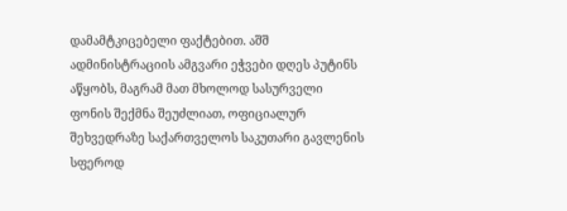დამამტკიცებელი ფაქტებით. აშშ ადმინისტრაციის ამგვარი ეჭვები დღეს პუტინს აწყობს, მაგრამ მათ მხოლოდ სასურველი ფონის შექმნა შეუძლიათ, ოფიციალურ შეხვედრაზე საქართველოს საკუთარი გავლენის სფეროდ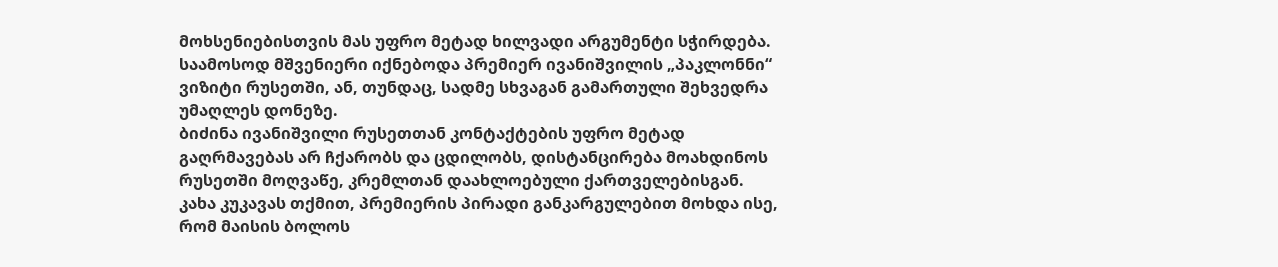მოხსენიებისთვის მას უფრო მეტად ხილვადი არგუმენტი სჭირდება. საამოსოდ მშვენიერი იქნებოდა პრემიერ ივანიშვილის „პაკლონნი“ ვიზიტი რუსეთში, ან, თუნდაც, სადმე სხვაგან გამართული შეხვედრა უმაღლეს დონეზე.
ბიძინა ივანიშვილი რუსეთთან კონტაქტების უფრო მეტად გაღრმავებას არ ჩქარობს და ცდილობს, დისტანცირება მოახდინოს რუსეთში მოღვაწე, კრემლთან დაახლოებული ქართველებისგან. კახა კუკავას თქმით, პრემიერის პირადი განკარგულებით მოხდა ისე, რომ მაისის ბოლოს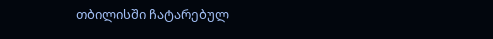თბილისში ჩატარებულ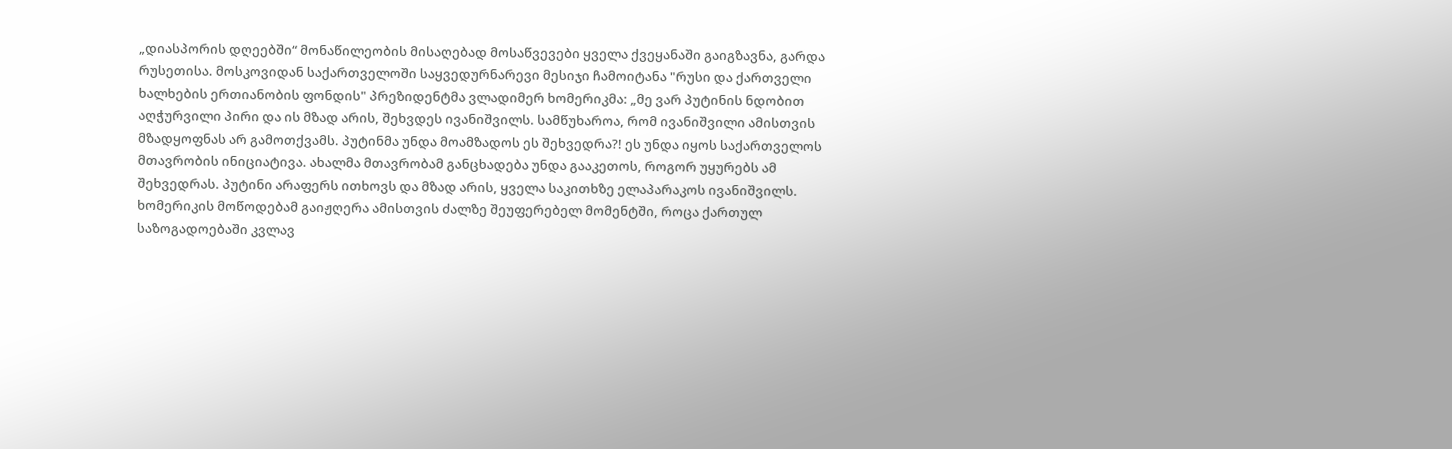„დიასპორის დღეებში“ მონაწილეობის მისაღებად მოსაწვევები ყველა ქვეყანაში გაიგზავნა, გარდა რუსეთისა. მოსკოვიდან საქართველოში საყვედურნარევი მესიჯი ჩამოიტანა "რუსი და ქართველი ხალხების ერთიანობის ფონდის" პრეზიდენტმა ვლადიმერ ხომერიკმა: „მე ვარ პუტინის ნდობით აღჭურვილი პირი და ის მზად არის, შეხვდეს ივანიშვილს. სამწუხაროა, რომ ივანიშვილი ამისთვის მზადყოფნას არ გამოთქვამს. პუტინმა უნდა მოამზადოს ეს შეხვედრა?! ეს უნდა იყოს საქართველოს მთავრობის ინიციატივა. ახალმა მთავრობამ განცხადება უნდა გააკეთოს, როგორ უყურებს ამ შეხვედრას. პუტინი არაფერს ითხოვს და მზად არის, ყველა საკითხზე ელაპარაკოს ივანიშვილს.
ხომერიკის მოწოდებამ გაიჟღერა ამისთვის ძალზე შეუფერებელ მომენტში, როცა ქართულ საზოგადოებაში კვლავ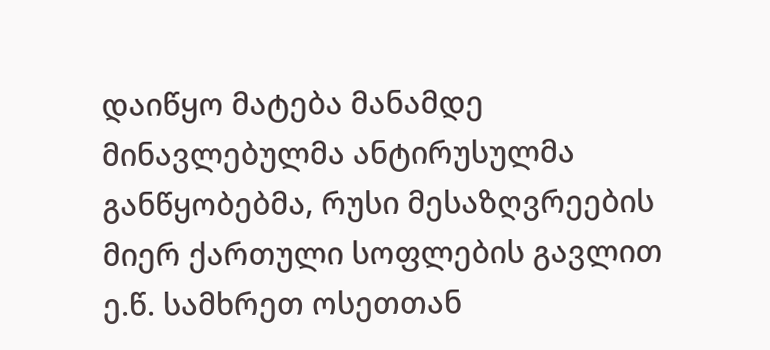დაიწყო მატება მანამდე მინავლებულმა ანტირუსულმა განწყობებმა, რუსი მესაზღვრეების მიერ ქართული სოფლების გავლით ე.წ. სამხრეთ ოსეთთან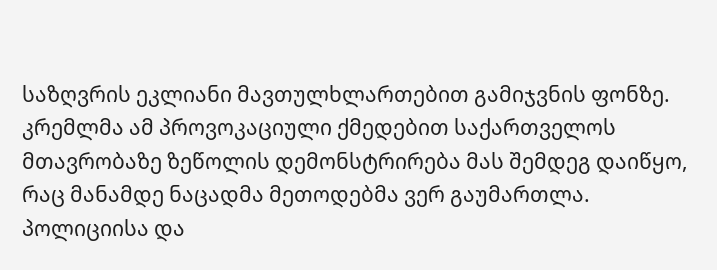საზღვრის ეკლიანი მავთულხლართებით გამიჯვნის ფონზე.  კრემლმა ამ პროვოკაციული ქმედებით საქართველოს მთავრობაზე ზეწოლის დემონსტრირება მას შემდეგ დაიწყო, რაც მანამდე ნაცადმა მეთოდებმა ვერ გაუმართლა.
პოლიციისა და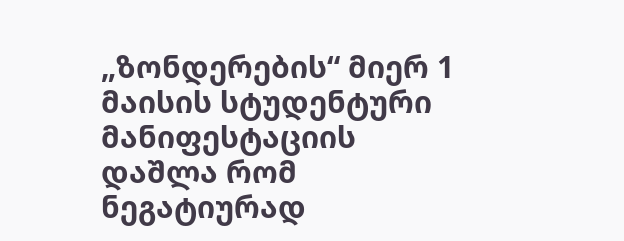„ზონდერების“ მიერ 1 მაისის სტუდენტური მანიფესტაციის დაშლა რომ ნეგატიურად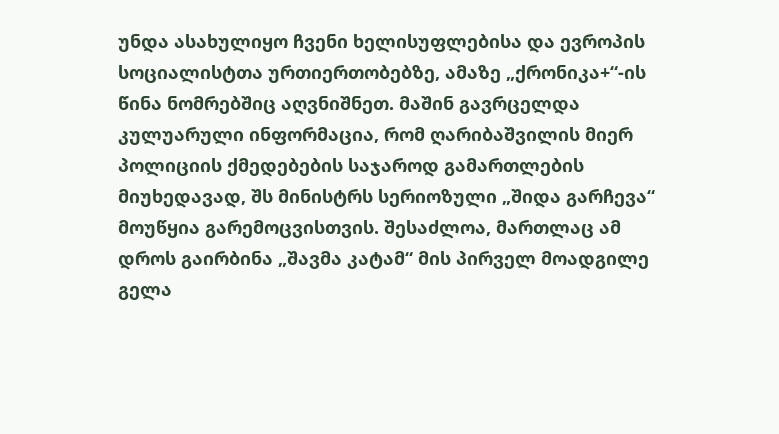უნდა ასახულიყო ჩვენი ხელისუფლებისა და ევროპის სოციალისტთა ურთიერთობებზე, ამაზე „ქრონიკა+“-ის წინა ნომრებშიც აღვნიშნეთ. მაშინ გავრცელდა კულუარული ინფორმაცია, რომ ღარიბაშვილის მიერ პოლიციის ქმედებების საჯაროდ გამართლების მიუხედავად, შს მინისტრს სერიოზული „შიდა გარჩევა“ მოუწყია გარემოცვისთვის. შესაძლოა, მართლაც ამ დროს გაირბინა „შავმა კატამ“ მის პირველ მოადგილე გელა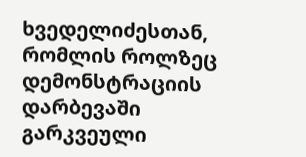ხვედელიძესთან, რომლის როლზეც დემონსტრაციის დარბევაში გარკვეული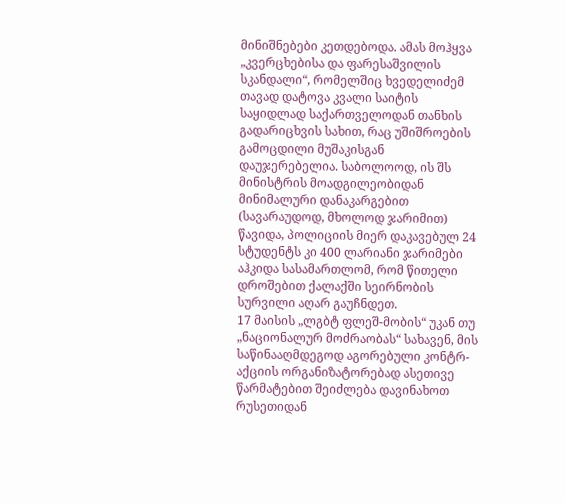მინიშნებები კეთდებოდა. ამას მოჰყვა „კვერცხებისა და ფარესაშვილის სკანდალი“, რომელშიც ხვედელიძემ თავად დატოვა კვალი საიტის საყიდლად საქართველოდან თანხის გადარიცხვის სახით, რაც უშიშროების გამოცდილი მუშაკისგან დაუჯერებელია. საბოლოოდ, ის შს მინისტრის მოადგილეობიდან მინიმალური დანაკარგებით (სავარაუდოდ, მხოლოდ ჯარიმით) წავიდა, პოლიციის მიერ დაკავებულ 24 სტუდენტს კი 400 ლარიანი ჯარიმები აჰკიდა სასამართლომ, რომ წითელი დროშებით ქალაქში სეირნობის სურვილი აღარ გაუჩნდეთ.
17 მაისის „ლგბტ ფლეშ-მობის“ უკან თუ „ნაციონალურ მოძრაობას“ სახავენ, მის საწინააღმდეგოდ აგორებული კონტრ-აქციის ორგანიზატორებად ასეთივე წარმატებით შეიძლება დავინახოთ რუსეთიდან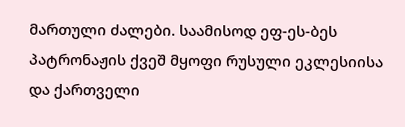მართული ძალები. საამისოდ ეფ-ეს-ბეს პატრონაჟის ქვეშ მყოფი რუსული ეკლესიისა და ქართველი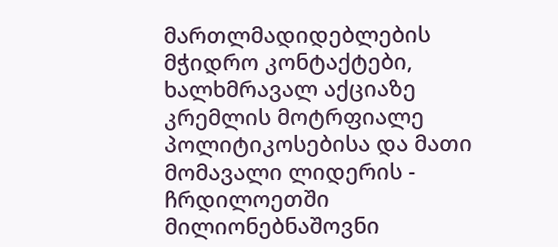მართლმადიდებლების მჭიდრო კონტაქტები, ხალხმრავალ აქციაზე კრემლის მოტრფიალე პოლიტიკოსებისა და მათი მომავალი ლიდერის - ჩრდილოეთში მილიონებნაშოვნი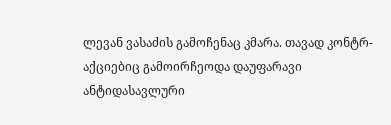ლევან ვასაძის გამოჩენაც კმარა. თავად კონტრ-აქციებიც გამოირჩეოდა დაუფარავი ანტიდასავლური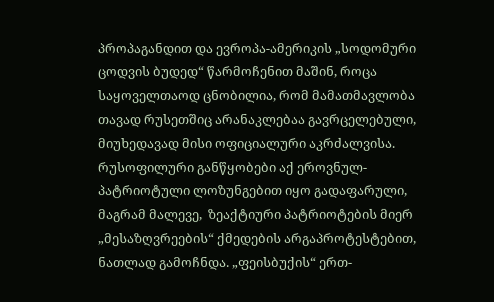პროპაგანდით და ევროპა-ამერიკის „სოდომური ცოდვის ბუდედ“ წარმოჩენით მაშინ, როცა საყოველთაოდ ცნობილია, რომ მამათმავლობა თავად რუსეთშიც არანაკლებაა გავრცელებული, მიუხედავად მისი ოფიციალური აკრძალვისა.  რუსოფილური განწყობები აქ ეროვნულ-პატრიოტული ლოზუნგებით იყო გადაფარული, მაგრამ მალევე,  ზეაქტიური პატრიოტების მიერ „მესაზღვრეების“ ქმედების არგაპროტესტებით, ნათლად გამოჩნდა. „ფეისბუქის“ ერთ-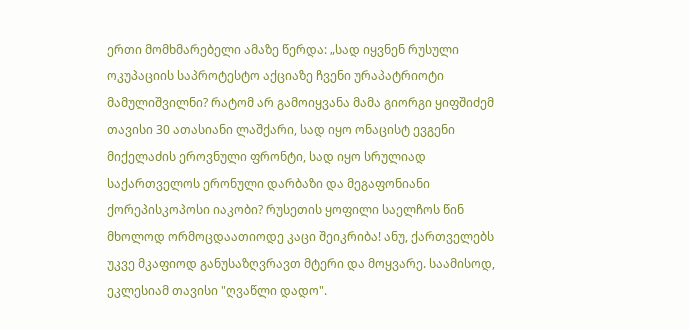ერთი მომხმარებელი ამაზე წერდა: „სად იყვნენ რუსული ოკუპაციის საპროტესტო აქციაზე ჩვენი ურაპატრიოტი მამულიშვილნი? რატომ არ გამოიყვანა მამა გიორგი ყიფშიძემ თავისი 30 ათასიანი ლაშქარი, სად იყო ონაცისტ ევგენი მიქელაძის ეროვნული ფრონტი, სად იყო სრულიად საქართველოს ერონული დარბაზი და მეგაფონიანი ქორეპისკოპოსი იაკობი? რუსეთის ყოფილი საელჩოს წინ მხოლოდ ორმოცდაათიოდე კაცი შეიკრიბა! ანუ, ქართველებს უკვე მკაფიოდ განუსაზღვრავთ მტერი და მოყვარე. საამისოდ, ეკლესიამ თავისი "ღვაწლი დადო".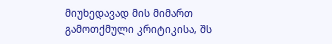მიუხედავად მის მიმართ გამოთქმული კრიტიკისა, შს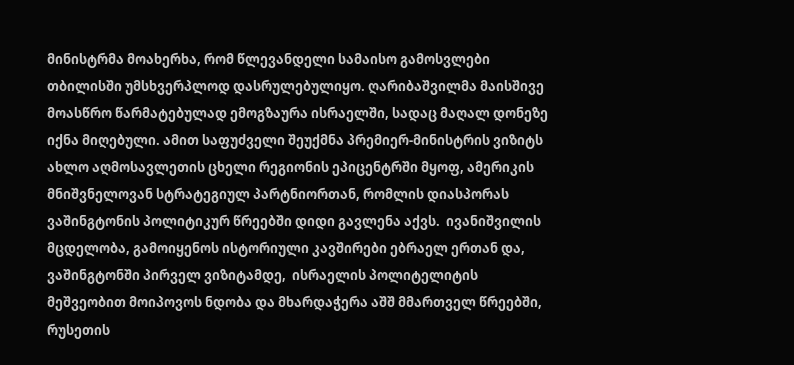მინისტრმა მოახერხა, რომ წლევანდელი სამაისო გამოსვლები თბილისში უმსხვერპლოდ დასრულებულიყო. ღარიბაშვილმა მაისშივე მოასწრო წარმატებულად ემოგზაურა ისრაელში, სადაც მაღალ დონეზე იქნა მიღებული. ამით საფუძველი შეუქმნა პრემიერ-მინისტრის ვიზიტს ახლო აღმოსავლეთის ცხელი რეგიონის ეპიცენტრში მყოფ, ამერიკის მნიშვნელოვან სტრატეგიულ პარტნიორთან, რომლის დიასპორას ვაშინგტონის პოლიტიკურ წრეებში დიდი გავლენა აქვს.  ივანიშვილის მცდელობა, გამოიყენოს ისტორიული კავშირები ებრაელ ერთან და, ვაშინგტონში პირველ ვიზიტამდე,  ისრაელის პოლიტელიტის მეშვეობით მოიპოვოს ნდობა და მხარდაჭერა აშშ მმართველ წრეებში, რუსეთის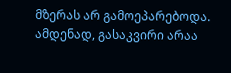მზერას არ გამოეპარებოდა. ამდენად, გასაკვირი არაა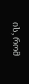ის, რომ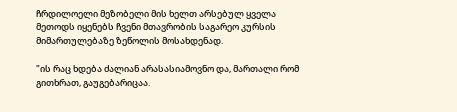ჩრდილოელი მეზობელი მის ხელთ არსებულ ყველა მეთოდს იყენებს ჩვენი მთავრობის საგარეო კურსის მიმართულებაზე ზეწოლის მოსახდენად.

"ის რაც ხდება ძალიან არასასიამოვნო და, მართალი რომ გითხრათ, გაუგებარიცაა.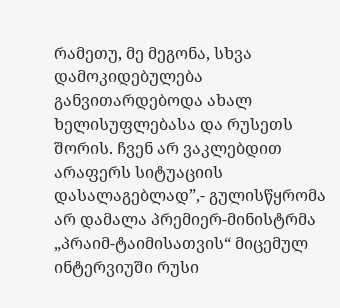რამეთუ, მე მეგონა, სხვა დამოკიდებულება განვითარდებოდა ახალ ხელისუფლებასა და რუსეთს შორის. ჩვენ არ ვაკლებდით არაფერს სიტუაციის დასალაგებლად”,- გულისწყრომა არ დამალა პრემიერ-მინისტრმა „პრაიმ-ტაიმისათვის“ მიცემულ ინტერვიუში რუსი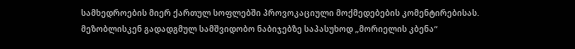სამხედროების მიერ ქართულ სოფლებში პროვოკაციული მოქმედებების კომენტირებისას. მეზობლისკენ გადადგმულ სამშვიდობო ნაბიჯებზე საპასუხოდ „მორიელის კბენა“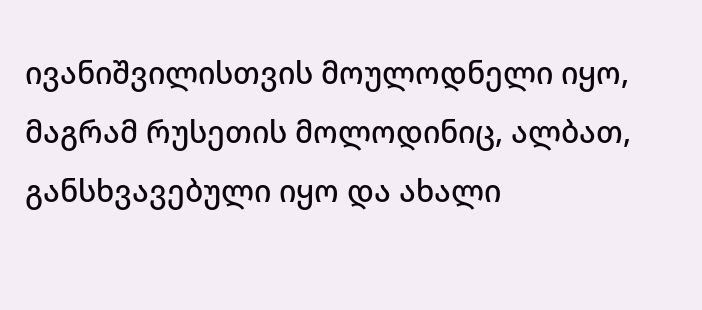ივანიშვილისთვის მოულოდნელი იყო, მაგრამ რუსეთის მოლოდინიც, ალბათ, განსხვავებული იყო და ახალი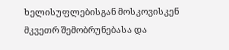ხელისუფლებისგან მოსკოვისკენ მკვეთრ შემობრუნებასა და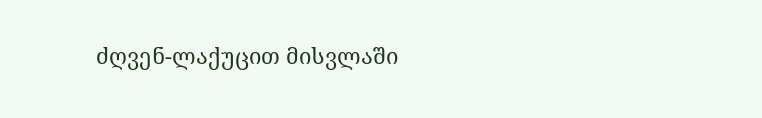ძღვენ-ლაქუცით მისვლაში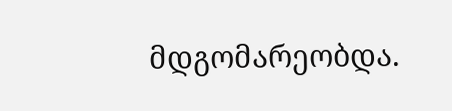მდგომარეობდა.